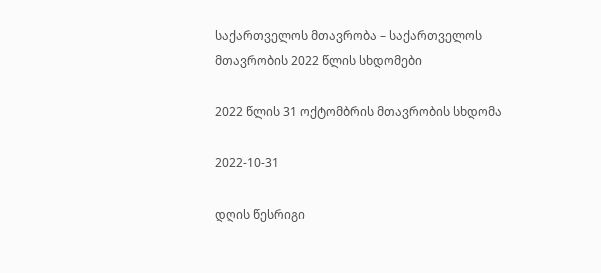საქართველოს მთავრობა – საქართველოს მთავრობის 2022 წლის სხდომები

2022 წლის 31 ოქტომბრის მთავრობის სხდომა

2022-10-31

დღის წესრიგი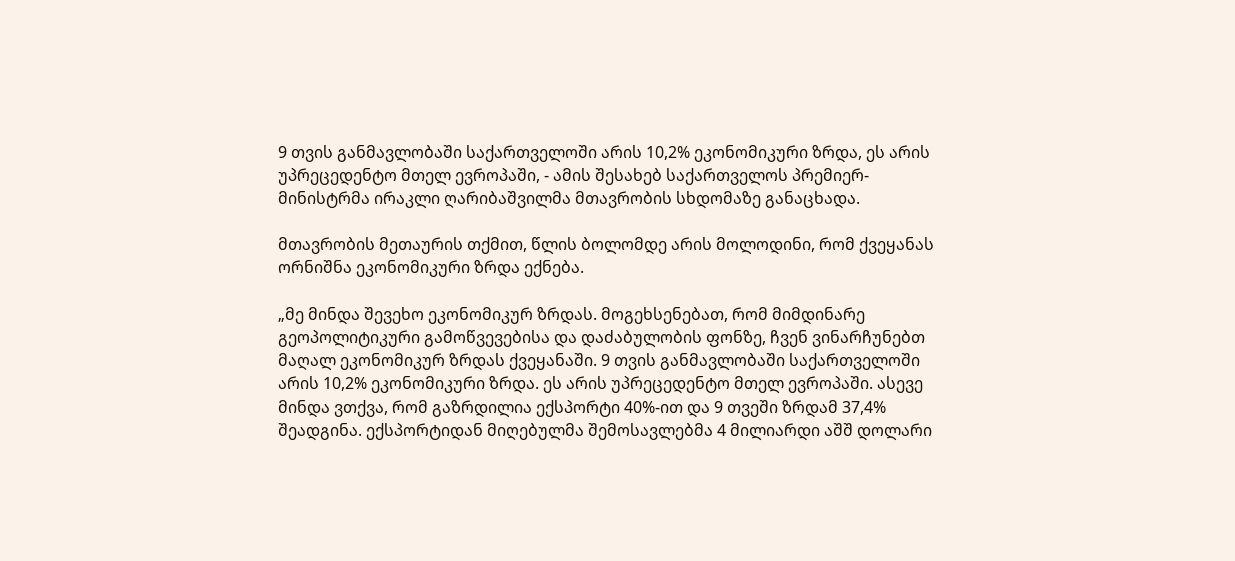9 თვის განმავლობაში საქართველოში არის 10,2% ეკონომიკური ზრდა, ეს არის უპრეცედენტო მთელ ევროპაში, - ამის შესახებ საქართველოს პრემიერ-მინისტრმა ირაკლი ღარიბაშვილმა მთავრობის სხდომაზე განაცხადა.

მთავრობის მეთაურის თქმით, წლის ბოლომდე არის მოლოდინი, რომ ქვეყანას ორნიშნა ეკონომიკური ზრდა ექნება.

„მე მინდა შევეხო ეკონომიკურ ზრდას. მოგეხსენებათ, რომ მიმდინარე გეოპოლიტიკური გამოწვევებისა და დაძაბულობის ფონზე, ჩვენ ვინარჩუნებთ მაღალ ეკონომიკურ ზრდას ქვეყანაში. 9 თვის განმავლობაში საქართველოში არის 10,2% ეკონომიკური ზრდა. ეს არის უპრეცედენტო მთელ ევროპაში. ასევე მინდა ვთქვა, რომ გაზრდილია ექსპორტი 40%-ით და 9 თვეში ზრდამ 37,4% შეადგინა. ექსპორტიდან მიღებულმა შემოსავლებმა 4 მილიარდი აშშ დოლარი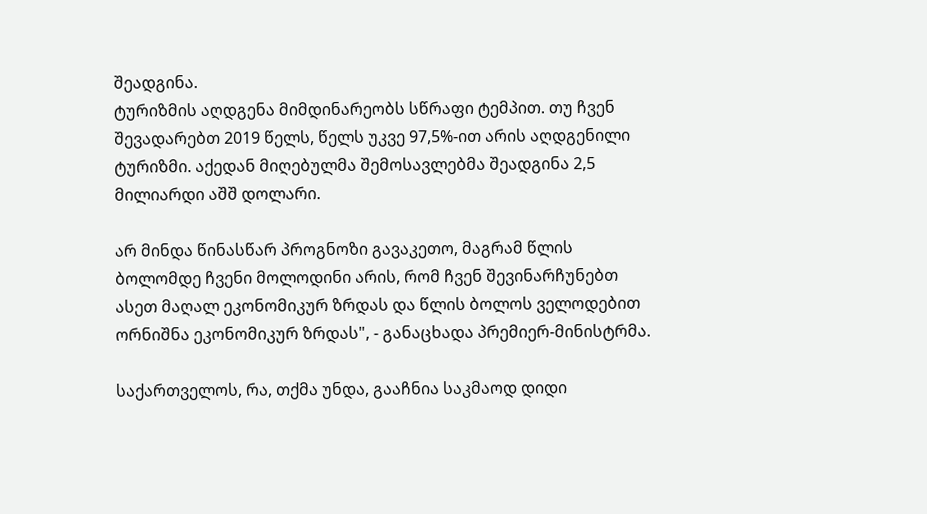შეადგინა.
ტურიზმის აღდგენა მიმდინარეობს სწრაფი ტემპით. თუ ჩვენ შევადარებთ 2019 წელს, წელს უკვე 97,5%-ით არის აღდგენილი ტურიზმი. აქედან მიღებულმა შემოსავლებმა შეადგინა 2,5 მილიარდი აშშ დოლარი.

არ მინდა წინასწარ პროგნოზი გავაკეთო, მაგრამ წლის ბოლომდე ჩვენი მოლოდინი არის, რომ ჩვენ შევინარჩუნებთ ასეთ მაღალ ეკონომიკურ ზრდას და წლის ბოლოს ველოდებით ორნიშნა ეკონომიკურ ზრდას", - განაცხადა პრემიერ-მინისტრმა.

საქართველოს, რა, თქმა უნდა, გააჩნია საკმაოდ დიდი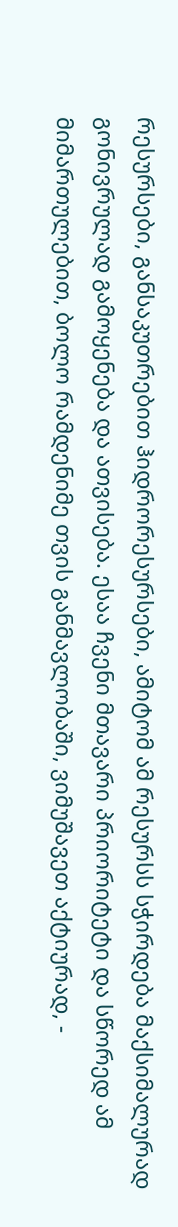რესურსები, განსაკუთრებით ჰიდრორესურსები, ამიტომ ამ რესურსს სჭირდება მაქსიმალურად გონივრულად გამოყენება და ათვისება. ესაა ჩვენი მთავარი პრიორიტეტი და სწორედ ამ მიმართულებით, ბოლო რამდენიმე თვის განმავლობაში, ვიმუშავეთ აქტიურად, -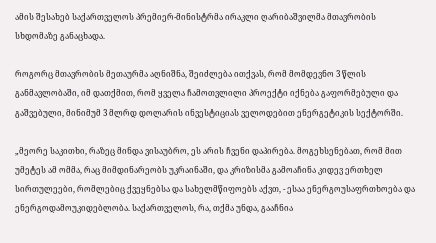ამის შესახებ საქართველოს პრემიერ-მინისტრმა ირაკლი ღარიბაშვილმა მთავრობის სხდომაზე განაცხადა.

როგორც მთავრობის მეთაურმა აღნიშნა, შეიძლება ითქვას, რომ მომდევნო 3 წლის განმავლობაში, იმ დათქმით, რომ ყველა ჩამოთვლილი პროექტი იქნება გაფორმებული და გაშვებული, მინიმუმ 3 მლრდ დოლარის ინვესტიციას ველოდებით ენერგეტიკის სექტორში.

„მეორე საკითხი, რაზეც მინდა ვისაუბრო, ეს არის ჩვენი დაპირება. მოგეხსენებათ, რომ მით უმეტეს ამ ომმა, რაც მიმდინარეობს უკრაინაში, და კრიზისმა გამოაჩინა კიდევ ერთხელ სირთულეები, რომლებიც ქვეყნებსა და სახელმწიფოებს აქვთ, - ესაა ენერგოუსაფრთხოება და ენერგოდამოუკიდებლობა. საქართველოს, რა, თქმა უნდა, გააჩნია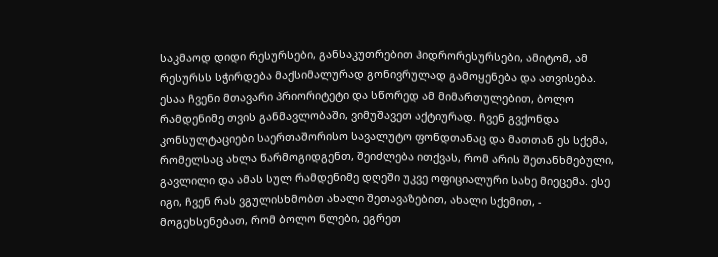საკმაოდ დიდი რესურსები, განსაკუთრებით ჰიდრორესურსები, ამიტომ, ამ რესურსს სჭირდება მაქსიმალურად გონივრულად გამოყენება და ათვისება. ესაა ჩვენი მთავარი პრიორიტეტი და სწორედ ამ მიმართულებით, ბოლო რამდენიმე თვის განმავლობაში, ვიმუშავეთ აქტიურად. ჩვენ გვქონდა კონსულტაციები საერთაშორისო სავალუტო ფონდთანაც და მათთან ეს სქემა, რომელსაც ახლა წარმოგიდგენთ, შეიძლება ითქვას, რომ არის შეთანხმებული, გავლილი და ამას სულ რამდენიმე დღეში უკვე ოფიციალური სახე მიეცემა. ესე იგი, ჩვენ რას ვგულისხმობთ ახალი შეთავაზებით, ახალი სქემით, - მოგეხსენებათ, რომ ბოლო წლები, ეგრეთ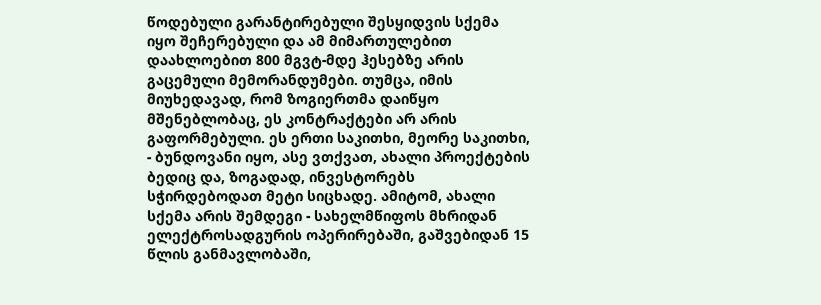წოდებული გარანტირებული შესყიდვის სქემა იყო შეჩერებული და ამ მიმართულებით დაახლოებით 800 მგვტ-მდე ჰესებზე არის გაცემული მემორანდუმები. თუმცა, იმის მიუხედავად, რომ ზოგიერთმა დაიწყო მშენებლობაც, ეს კონტრაქტები არ არის გაფორმებული. ეს ერთი საკითხი, მეორე საკითხი, - ბუნდოვანი იყო, ასე ვთქვათ, ახალი პროექტების ბედიც და, ზოგადად, ინვესტორებს სჭირდებოდათ მეტი სიცხადე. ამიტომ, ახალი სქემა არის შემდეგი - სახელმწიფოს მხრიდან ელექტროსადგურის ოპერირებაში, გაშვებიდან 15 წლის განმავლობაში,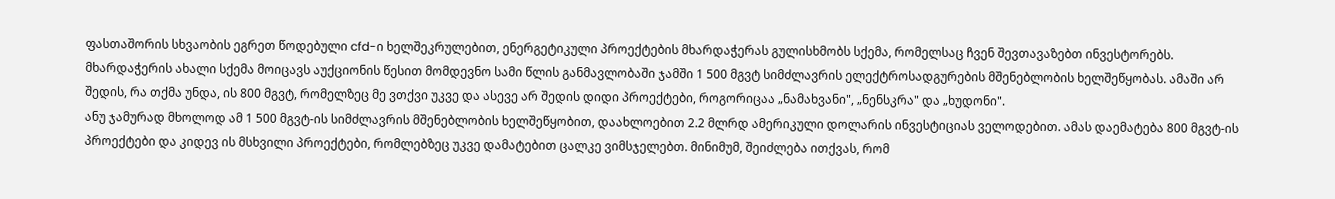ფასთაშორის სხვაობის ეგრეთ წოდებული cfd-ი ხელშეკრულებით, ენერგეტიკული პროექტების მხარდაჭერას გულისხმობს სქემა, რომელსაც ჩვენ შევთავაზებთ ინვესტორებს. მხარდაჭერის ახალი სქემა მოიცავს აუქციონის წესით მომდევნო სამი წლის განმავლობაში ჯამში 1 500 მგვტ სიმძლავრის ელექტროსადგურების მშენებლობის ხელშეწყობას. ამაში არ შედის, რა თქმა უნდა, ის 800 მგვტ, რომელზეც მე ვთქვი უკვე და ასევე არ შედის დიდი პროექტები, როგორიცაა „ნამახვანი", „ნენსკრა" და „ხუდონი".
ანუ ჯამურად მხოლოდ ამ 1 500 მგვტ-ის სიმძლავრის მშენებლობის ხელშეწყობით, დაახლოებით 2.2 მლრდ ამერიკული დოლარის ინვესტიციას ველოდებით. ამას დაემატება 800 მგვტ-ის პროექტები და კიდევ ის მსხვილი პროექტები, რომლებზეც უკვე დამატებით ცალკე ვიმსჯელებთ. მინიმუმ, შეიძლება ითქვას, რომ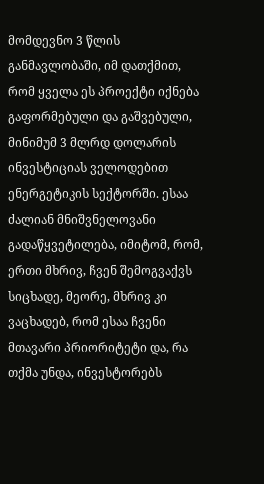მომდევნო 3 წლის განმავლობაში, იმ დათქმით, რომ ყველა ეს პროექტი იქნება გაფორმებული და გაშვებული, მინიმუმ 3 მლრდ დოლარის ინვესტიციას ველოდებით ენერგეტიკის სექტორში. ესაა ძალიან მნიშვნელოვანი გადაწყვეტილება, იმიტომ, რომ, ერთი მხრივ, ჩვენ შემოგვაქვს სიცხადე, მეორე, მხრივ კი ვაცხადებ, რომ ესაა ჩვენი მთავარი პრიორიტეტი და, რა თქმა უნდა, ინვესტორებს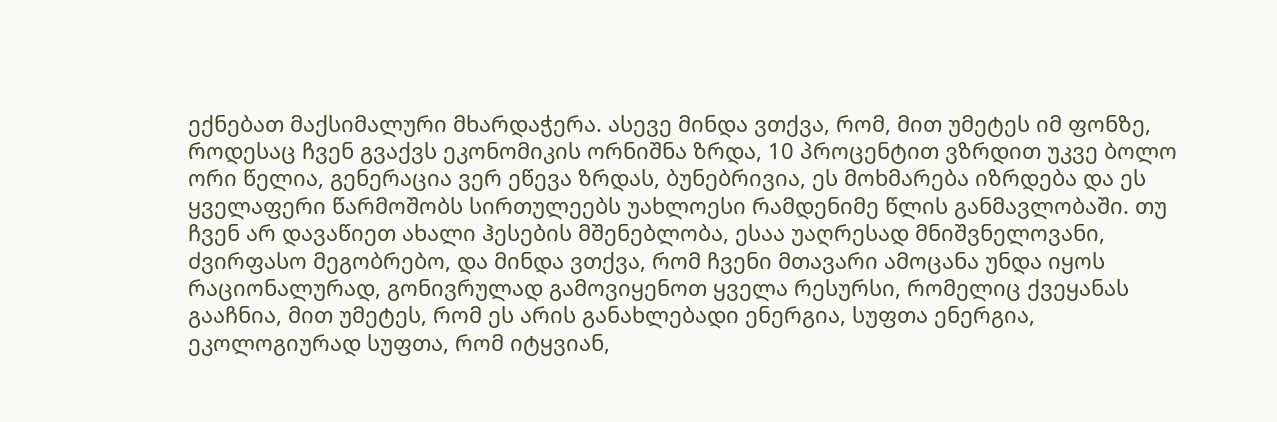ექნებათ მაქსიმალური მხარდაჭერა. ასევე მინდა ვთქვა, რომ, მით უმეტეს იმ ფონზე, როდესაც ჩვენ გვაქვს ეკონომიკის ორნიშნა ზრდა, 10 პროცენტით ვზრდით უკვე ბოლო ორი წელია, გენერაცია ვერ ეწევა ზრდას, ბუნებრივია, ეს მოხმარება იზრდება და ეს ყველაფერი წარმოშობს სირთულეებს უახლოესი რამდენიმე წლის განმავლობაში. თუ ჩვენ არ დავაწიეთ ახალი ჰესების მშენებლობა, ესაა უაღრესად მნიშვნელოვანი, ძვირფასო მეგობრებო, და მინდა ვთქვა, რომ ჩვენი მთავარი ამოცანა უნდა იყოს რაციონალურად, გონივრულად გამოვიყენოთ ყველა რესურსი, რომელიც ქვეყანას გააჩნია, მით უმეტეს, რომ ეს არის განახლებადი ენერგია, სუფთა ენერგია, ეკოლოგიურად სუფთა, რომ იტყვიან,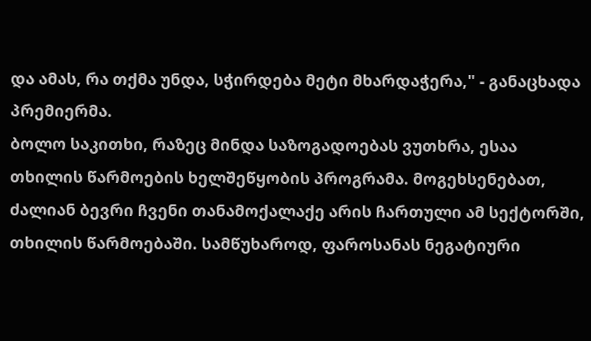და ამას, რა თქმა უნდა, სჭირდება მეტი მხარდაჭერა," - განაცხადა პრემიერმა.
ბოლო საკითხი, რაზეც მინდა საზოგადოებას ვუთხრა, ესაა თხილის წარმოების ხელშეწყობის პროგრამა. მოგეხსენებათ, ძალიან ბევრი ჩვენი თანამოქალაქე არის ჩართული ამ სექტორში, თხილის წარმოებაში. სამწუხაროდ, ფაროსანას ნეგატიური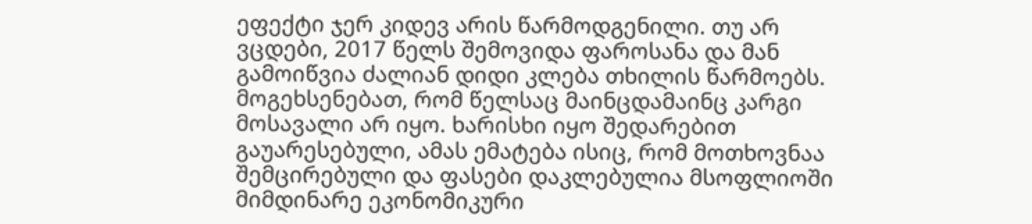ეფექტი ჯერ კიდევ არის წარმოდგენილი. თუ არ ვცდები, 2017 წელს შემოვიდა ფაროსანა და მან გამოიწვია ძალიან დიდი კლება თხილის წარმოებს. მოგეხსენებათ, რომ წელსაც მაინცდამაინც კარგი მოსავალი არ იყო. ხარისხი იყო შედარებით გაუარესებული, ამას ემატება ისიც, რომ მოთხოვნაა შემცირებული და ფასები დაკლებულია მსოფლიოში მიმდინარე ეკონომიკური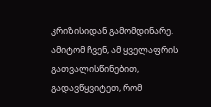კრიზისიდან გამომდინარე. ამიტომ ჩვენ, ამ ყველაფრის გათვალისწინებით, გადავწყვიტეთ, რომ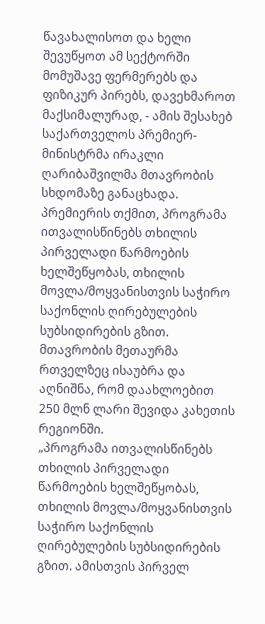წავახალისოთ და ხელი შევუწყოთ ამ სექტორში მომუშავე ფერმერებს და ფიზიკურ პირებს, დავეხმაროთ მაქსიმალურად, - ამის შესახებ საქართველოს პრემიერ-მინისტრმა ირაკლი ღარიბაშვილმა მთავრობის სხდომაზე განაცხადა.
პრემიერის თქმით, პროგრამა ითვალისწინებს თხილის პირველადი წარმოების ხელშეწყობას, თხილის მოვლა/მოყვანისთვის საჭირო საქონლის ღირებულების სუბსიდირების გზით. მთავრობის მეთაურმა რთველზეც ისაუბრა და აღნიშნა, რომ დაახლოებით 250 მლნ ლარი შევიდა კახეთის რეგიონში.
„პროგრამა ითვალისწინებს თხილის პირველადი წარმოების ხელშეწყობას, თხილის მოვლა/მოყვანისთვის საჭირო საქონლის ღირებულების სუბსიდირების გზით. ამისთვის პირველ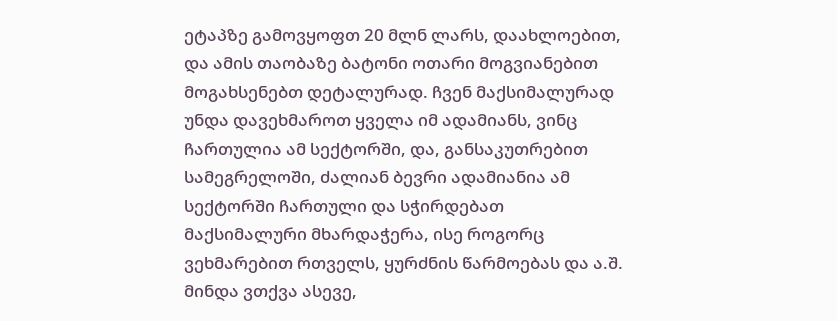ეტაპზე გამოვყოფთ 20 მლნ ლარს, დაახლოებით, და ამის თაობაზე ბატონი ოთარი მოგვიანებით მოგახსენებთ დეტალურად. ჩვენ მაქსიმალურად უნდა დავეხმაროთ ყველა იმ ადამიანს, ვინც ჩართულია ამ სექტორში, და, განსაკუთრებით სამეგრელოში, ძალიან ბევრი ადამიანია ამ სექტორში ჩართული და სჭირდებათ მაქსიმალური მხარდაჭერა, ისე როგორც ვეხმარებით რთველს, ყურძნის წარმოებას და ა.შ. მინდა ვთქვა ასევე,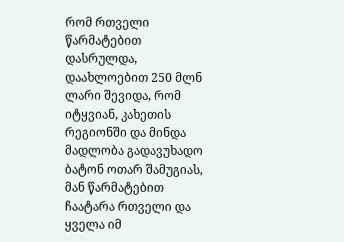რომ რთველი წარმატებით დასრულდა, დაახლოებით 250 მლნ ლარი შევიდა, რომ იტყვიან, კახეთის რეგიონში და მინდა მადლობა გადავუხადო ბატონ ოთარ შამუგიას, მან წარმატებით ჩაატარა რთველი და ყველა იმ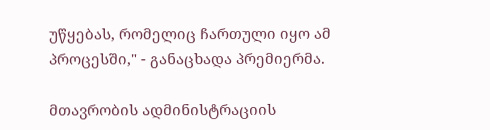უწყებას, რომელიც ჩართული იყო ამ პროცესში," - განაცხადა პრემიერმა.

მთავრობის ადმინისტრაციის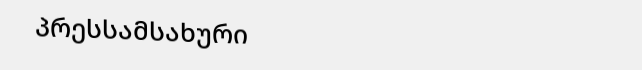პრესსამსახური